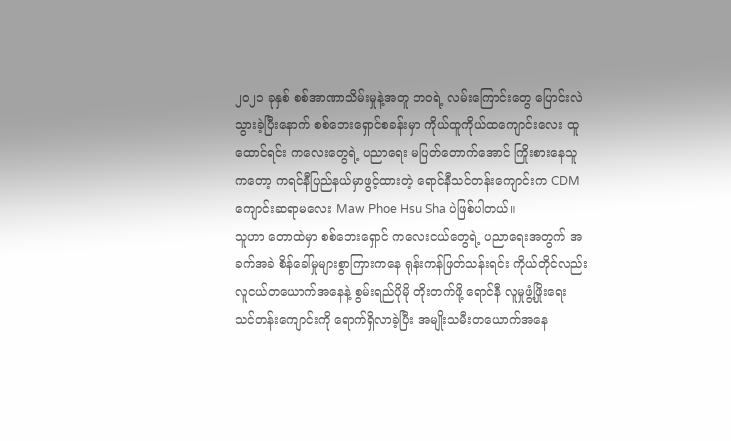၂၀၂၁ ခုနှစ် စစ်အာဏာသိမ်းမှုနဲ့အတူ ဘဝရဲ့ လမ်းကြောင်းတွေ ပြောင်းလဲသွားခဲ့ပြီးနောက် စစ်ဘေးရှောင်စခန်းမှာ ကိုယ်ထူကိုယ်ထကျောင်းလေး ထူထောင်ရင်း ကလေးတွေရဲ့ ပညာရေး မပြတ်တောက်အောင် ကြိုးစားနေသူကတော့ ကရင်နီပြည်နယ်မှာဖွင့်ထားတဲ့ ရောင်နီသင်တန်းကျောင်းက CDM ကျောင်းဆရာမလေး Maw Phoe Hsu Sha ပဲဖြစ်ပါတယ်။
သူဟာ တောထဲမှာ စစ်ဘေးရှောင် ကလေးငယ်တွေရဲ့ ပညာရေးအတွက် အခက်အခဲ စိန်ခေါ်မှုများစွာကြားကနေ ရုန်းကန်ဖြတ်သန်းရင်း ကိုယ်တိုင်လည်း လူငယ်တယောက်အနေနဲ့ စွမ်းရည်ပိုမို တိုးတက်ဖို့ ရောင်နီ လူမှုဖွံ့ဖြိုးရေး သင်တန်းကျောင်းကို ရောက်ရှိလာခဲ့ပြီး အမျိုးသမီးတယောက်အနေ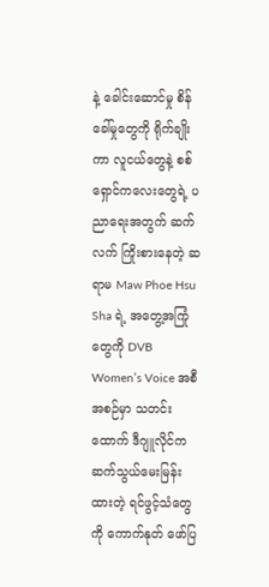နဲ့ ခေါင်းဆောင်မှု စိန်ခေါ်မှုတွေကို ရိုက်ချိုးကာ လူငယ်တွေနဲ့ စစ်ရှောင်ကလေးတွေရဲ့ ပညာရေးအတွက် ဆက်လက် ကြိုးစားနေတဲ့ ဆရာမ Maw Phoe Hsu Sha ရဲ့ အတွေ့အကြုံတွေကို DVB Women’s Voice အစီအစဉ်မှာ သတင်းထောက် ဒီဂျူလိုင်က ဆက်သွယ်မေးမြန်းထားတဲ့ ရင်ဖွင့်သံတွေကို ကောက်နုတ် ဖော်ပြ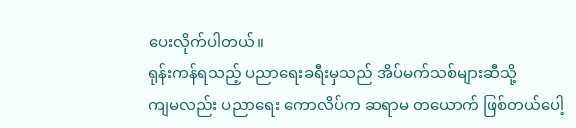ပေးလိုက်ပါတယ်။
ရုန်းကန်ရသည့် ပညာရေးခရီးမှသည် အိပ်မက်သစ်များဆီသို့
ကျမလည်း ပညာရေး ကောလိပ်က ဆရာမ တယောက် ဖြစ်တယ်ပေါ့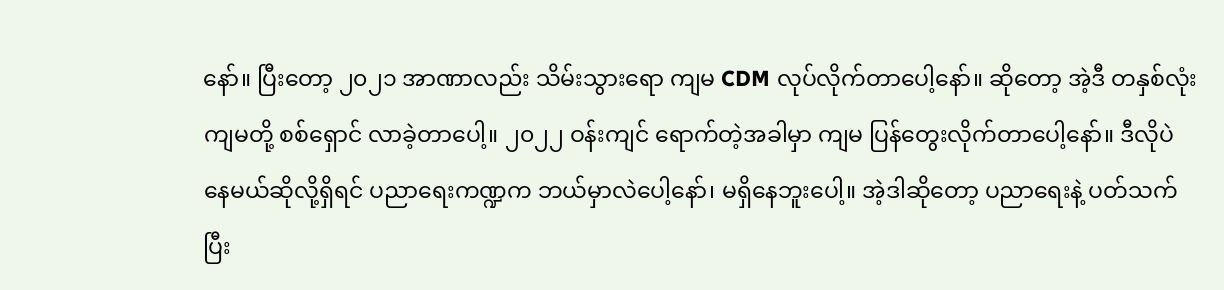နော်။ ပြီးတော့ ၂၀၂၁ အာဏာလည်း သိမ်းသွားရော ကျမ CDM လုပ်လိုက်တာပေါ့နော်။ ဆိုတော့ အဲ့ဒီ တနှစ်လုံး ကျမတို့ စစ်ရှောင် လာခဲ့တာပေါ့။ ၂၀၂၂ ဝန်းကျင် ရောက်တဲ့အခါမှာ ကျမ ပြန်တွေးလိုက်တာပေါ့နော်။ ဒီလိုပဲ နေမယ်ဆိုလို့ရှိရင် ပညာရေးကဏ္ဍက ဘယ်မှာလဲပေါ့နော်၊ မရှိနေဘူးပေါ့။ အဲ့ဒါဆိုတော့ ပညာရေးနဲ့ ပတ်သက်ပြီး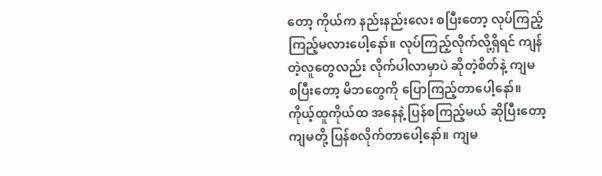တော့ ကိုယ်က နည်းနည်းလေး စပြီးတော့ လုပ်ကြည့်ကြည့်မလားပေါ့နော်။ လုပ်ကြည့်လိုက်လို့ရှိရင် ကျန်တဲ့လူတွေလည်း လိုက်ပါလာမှာပဲ ဆိုတဲ့စိတ်နဲ့ ကျမ စပြီးတော့ မိဘတွေကို ပြောကြည့်တာပေါ့နော်။ ကိုယ့်ထူကိုယ်ထ အနေနဲ့ ပြန်စကြည့်မယ် ဆိုပြီးတော့ ကျမတို့ ပြန်စလိုက်တာပေါ့နော်။ ကျမ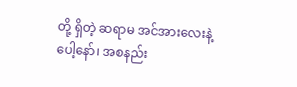တို့ ရှိတဲ့ ဆရာမ အင်အားလေးနဲ့ပေါ့နော်၊ အစနည်း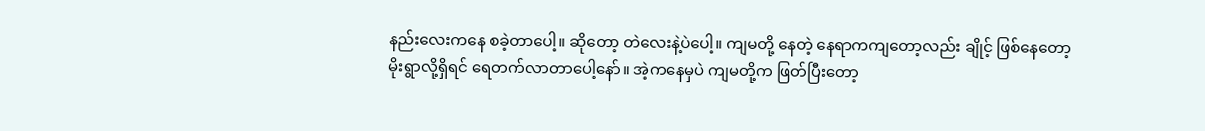နည်းလေးကနေ စခဲ့တာပေါ့။ ဆိုတော့ တဲလေးနဲ့ပဲပေါ့။ ကျမတို့ နေတဲ့ နေရာကကျတော့လည်း ချိုင့် ဖြစ်နေတော့ မိုးရွာလို့ရှိရင် ရေတက်လာတာပေါ့နော်။ အဲ့ကနေမှပဲ ကျမတို့က ဖြတ်ပြီးတော့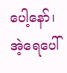ပေါ့နော်၊ အဲ့ရေပေါ်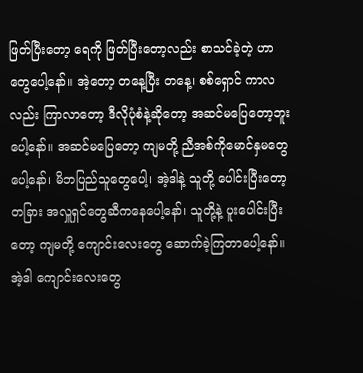ဖြတ်ပြီးတော့ ရေကို ဖြတ်ပြီးတော့လည်း စာသင်ခဲ့တဲ့ ဟာတွေပေါ့နော်။ အဲ့တော့ တနေ့ပြီး တနေ့၊ စစ်ရှောင် ကာလလည်း ကြာလာတော့ ဒီလိုပုံစံနဲ့ဆိုတော့ အဆင်မပြေတော့ဘူးပေါ့နော်။ အဆင်မပြေတော့ ကျမတို့ ညီအစ်ကိုမောင်နှမတွေပေါ့နော်၊ မိဘပြည်သူတွေပေါ့၊ အဲ့ဒါနဲ့ သူတို့ ပေါင်းပြီးတော့ တခြား အလှူရှင်တွေဆီကနေပေါ့နော်၊ သူတို့နဲ့ ပူးပေါင်းပြီးတော့ ကျမတို့ ကျောင်းလေးတွေ ဆောက်ခဲ့ကြတာပေါ့နော်။ အဲ့ဒါ ကျောင်းလေးတွေ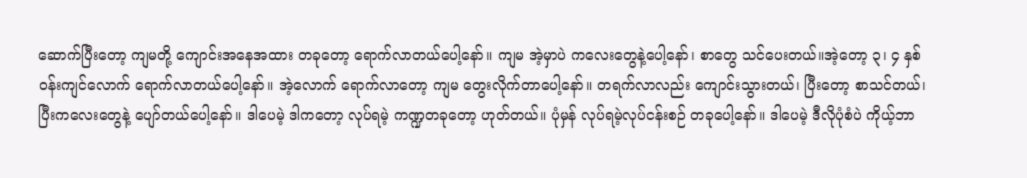ဆောက်ပြီးတော့ ကျမတို့ ကျောင်းအနေအထား တခုတော့ ရောက်လာတယ်ပေါ့နော်။ ကျမ အဲ့မှာပဲ ကလေးတွေနဲ့ပေါ့နော်၊ စာတွေ သင်ပေးတယ်။အဲ့တော့ ၃၊ ၄ နှစ် ဝန်းကျင်လောက် ရောက်လာတယ်ပေါ့နော်။ အဲ့လောက် ရောက်လာတော့ ကျမ တွေးလိုက်တာပေါ့နော်။ တရက်လာလည်း ကျောင်းသွားတယ်၊ ပြီးတော့ စာသင်တယ်၊ ပြီးကလေးတွေနဲ့ ပျော်တယ်ပေါ့နော်။ ဒါပေမဲ့ ဒါကတော့ လုပ်ရမဲ့ ကဏ္ဍတခုတော့ ဟုတ်တယ်။ ပုံမှန် လုပ်ရမဲ့လုပ်ငန်းစဉ် တခုပေါ့နော်။ ဒါပေမဲ့ ဒီလိုပုံစံပဲ ကိုယ့်ဘာ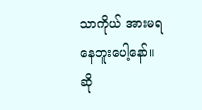သာကိုယ် အားမရနေဘူးပေါ့နော်။ ဆို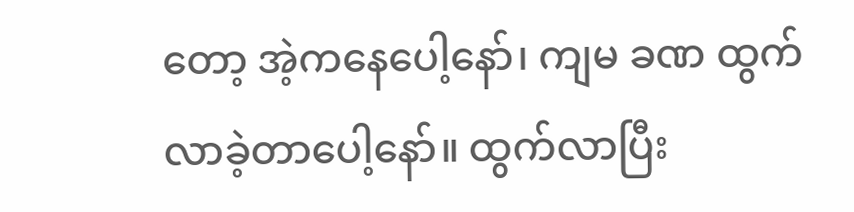တော့ အဲ့ကနေပေါ့နော်၊ ကျမ ခဏ ထွက်လာခဲ့တာပေါ့နော်။ ထွက်လာပြီး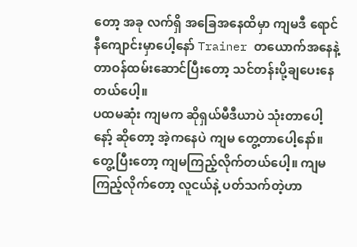တော့ အခု လက်ရှိ အခြေအနေထိမှာ ကျမဒီ ရောင်နီကျောင်းမှာပေါ့နော် Trainer တယောက်အနေနဲ့ တာဝန်ထမ်းဆောင်ပြီးတော့ သင်တန်းပို့ချပေးနေတယ်ပေါ့။
ပထမဆုံး ကျမက ဆိုရှယ်မီဒီယာပဲ သုံးတာပေါ့နော့် ဆိုတော့ အဲ့ကနေပဲ ကျမ တွေ့တာပေါ့နော်။ တွေ့ပြီးတော့ ကျမကြည့်လိုက်တယ်ပေါ့။ ကျမ ကြည့်လိုက်တော့ လူငယ်နဲ့ ပတ်သက်တဲ့ဟာ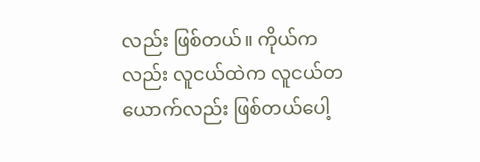လည်း ဖြစ်တယ်။ ကိုယ်ကလည်း လူငယ်ထဲက လူငယ်တယောက်လည်း ဖြစ်တယ်ပေါ့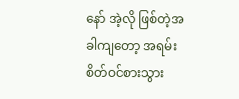နော် အဲ့လို ဖြစ်တဲ့အခါကျတော့ အရမ်းစိတ်ဝင်စားသွား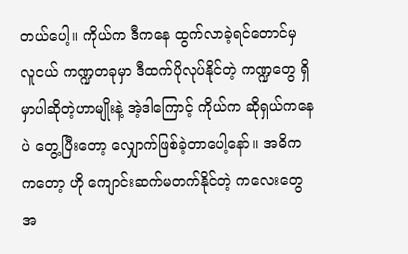တယ်ပေါ့။ ကိုယ်က ဒီကနေ ထွက်လာခဲ့ရင်တောင်မှ လူငယ် ကဏ္ဍတခုမှာ ဒီထက်ပိုလုပ်နိုင်တဲ့ ကဏ္ဍတွေ ရှိမှာပါဆိုတဲ့ဟာမျိုးနဲ့ အဲ့ဒါကြောင့် ကိုယ်က ဆိုရှယ်ကနေပဲ တွေ့ပြီးတော့ လျှောက်ဖြစ်ခဲ့တာပေါ့နော်။ အဓိကကတော့ ဟို ကျောင်းဆက်မတက်နိုင်တဲ့ ကလေးတွေအ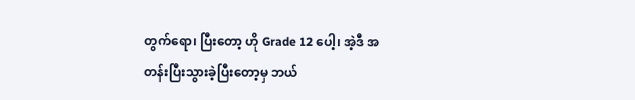တွက်ရော၊ ပြီးတော့ ဟို Grade 12 ပေါ့၊ အဲ့ဒီ အတန်းပြီးသွားခဲ့ပြီးတော့မှ ဘယ်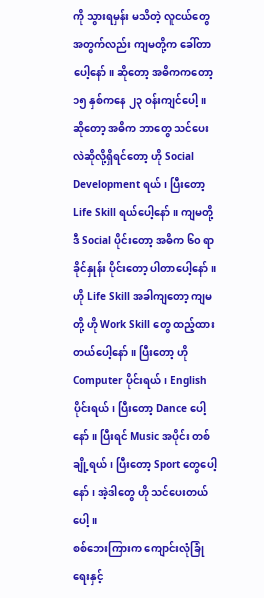ကို သွားရမှန်း မသိတဲ့ လူငယ်တွေအတွက်လည်း ကျမတို့က ခေါ်တာပေါ့နော်။ ဆိုတော့ အဓိကကတော့ ၁၅ နှစ်ကနေ ၂၃ ဝန်းကျင်ပေါ့။ ဆိုတော့ အဓိက ဘာတွေ သင်ပေးလဲဆိုလို့ရှိရင်တော့ ဟို Social Development ရယ်၊ ပြီးတော့ Life Skill ရယ်ပေါ့နော်။ ကျမတို့ ဒီ Social ပိုင်းတော့ အဓိက ၆၀ ရာခိုင်နှုန်း ပိုင်းတော့ ပါတာပေါ့နော်။ ဟို Life Skill အခါကျတော့ ကျမတို့ ဟို Work Skill တွေ ထည့်ထားတယ်ပေါ့နော်။ ပြီးတော့ ဟို Computer ပိုင်းရယ်၊ English ပိုင်းရယ်၊ ပြီးတော့ Dance ပေါ့နော်။ ပြီးရင် Music အပိုင်း တစ်ချို့ရယ်၊ ပြီးတော့ Sport တွေပေါ့နော်၊ အဲ့ဒါတွေ ဟို သင်ပေးတယ်ပေါ့။
စစ်ဘေးကြားက ကျောင်းလုံခြုံရေးနှင့်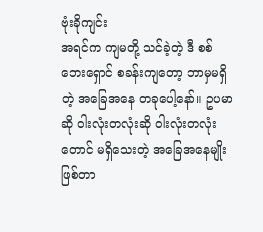ဗုံးခိုကျင်း
အရင်က ကျမတို့ သင်ခဲ့တဲ့ ဒီ စစ်ဘေးရှောင် စခန်းကျတော့ ဘာမှမရှိတဲ့ အခြေအနေ တခုပေါ့နော်။ ဥပမာဆို ဝါးလုံးတလုံးဆို ဝါးလုံးတလုံးတောင် မရှိသေးတဲ့ အခြေအနေမျိုး ဖြစ်တာ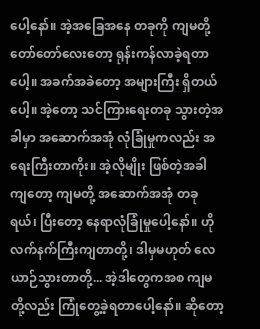ပေါ့နော်။ အဲ့အခြေအနေ တခုကို ကျမတို့ တော်တော်လေးတော့ ရုန်းကန်လာခဲ့ရတာပေါ့။ အခက်အခဲတော့ အများကြီး ရှိတယ်ပေါ့။ အဲ့တော့ သင်ကြားရေးတခု သွားတဲ့အခါမှာ အဆောက်အအုံ လုံခြုံမှုကလည်း အရေးကြီးတာကိုး။ အဲ့လိုမျိုး ဖြစ်တဲ့အခါကျတော့ ကျမတို့ အဆောက်အအုံ တခုရယ်၊ ပြီးတော့ နေရာလုံခြုံမှုပေါ့နော်။ ဟို လက်နက်ကြီးကျတာတို့၊ ဒါမှမဟုတ် လေယာဉ်သွားတာတို့... အဲ့ဒါတွေကအစ ကျမတို့လည်း ကြုံတွေ့ခဲ့ရတာပေါ့နော်။ ဆိုတော့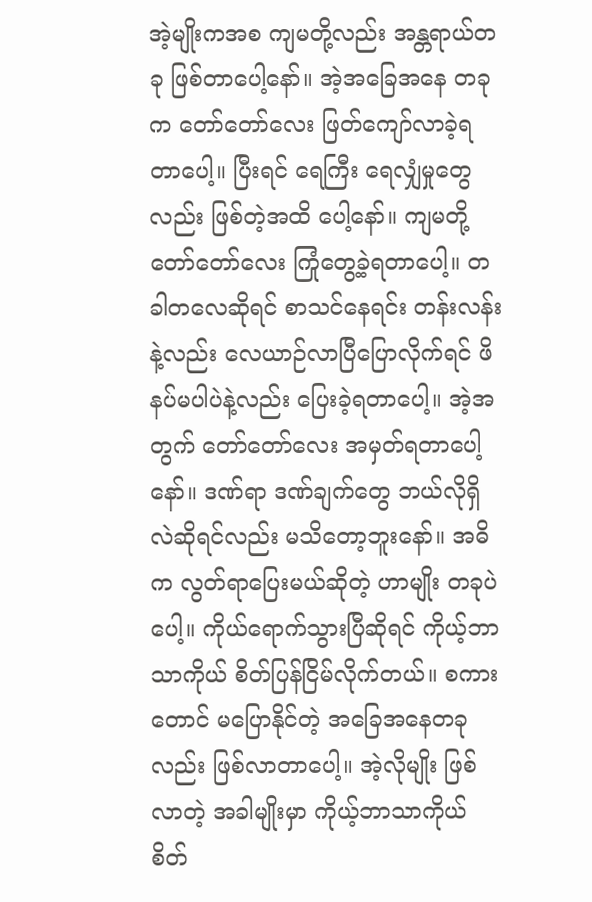အဲ့မျိုးကအစ ကျမတို့လည်း အန္တရာယ်တခု ဖြစ်တာပေါ့နော်။ အဲ့အခြေအနေ တခုက တော်တော်လေး ဖြတ်ကျော်လာခဲ့ရတာပေါ့။ ပြီးရင် ရေကြီး ရေလျှံမှုတွေလည်း ဖြစ်တဲ့အထိ ပေါ့နော်။ ကျမတို့ တော်တော်လေး ကြုံတွေ့ခဲ့ရတာပေါ့။ တခါတလေဆိုရင် စာသင်နေရင်း တန်းလန်းနဲ့လည်း လေယာဉ်လာပြီပြောလိုက်ရင် ဖိနပ်မပါပဲနဲ့လည်း ပြေးခဲ့ရတာပေါ့။ အဲ့အတွက် တော်တော်လေး အမှတ်ရတာပေါ့နော်။ ဒဏ်ရာ ဒဏ်ချက်တွေ ဘယ်လိုရှိလဲဆိုရင်လည်း မသိတော့ဘူးနော်။ အဓိက လွတ်ရာပြေးမယ်ဆိုတဲ့ ဟာမျိုး တခုပဲပေါ့။ ကိုယ်ရောက်သွားပြီဆိုရင် ကိုယ့်ဘာသာကိုယ် စိတ်ပြန်ငြိမ်လိုက်တယ်။ စကားတောင် မပြောနိုင်တဲ့ အခြေအနေတခုလည်း ဖြစ်လာတာပေါ့။ အဲ့လိုမျိုး ဖြစ်လာတဲ့ အခါမျိုးမှာ ကိုယ့်ဘာသာကိုယ် စိတ်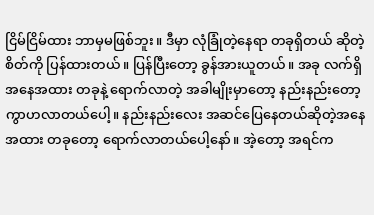ငြိမ်ငြိမ်ထား ဘာမှမဖြစ်ဘူး။ ဒီမှာ လုံခြုံတဲ့နေရာ တခုရှိတယ် ဆိုတဲ့ စိတ်ကို ပြန်ထားတယ်။ ပြန်ပြီးတော့ ခွန်အားယူတယ်။ အခု လက်ရှိ အနေအထား တခုနဲ့ ရောက်လာတဲ့ အခါမျိုးမှာတော့ နည်းနည်းတော့ ကွာဟလာတယ်ပေါ့။ နည်းနည်းလေး အဆင်ပြေနေတယ်ဆိုတဲ့အနေအထား တခုတော့ ရောက်လာတယ်ပေါ့နော်။ အဲ့တော့ အရင်က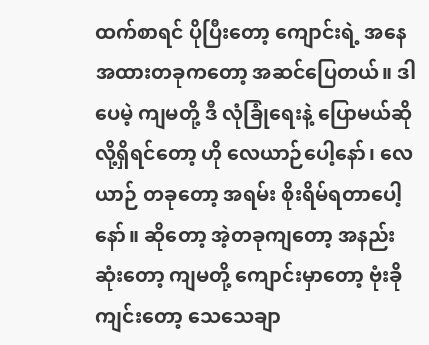ထက်စာရင် ပိုပြီးတော့ ကျောင်းရဲ့ အနေအထားတခုကတော့ အဆင်ပြေတယ်။ ဒါပေမဲ့ ကျမတို့ ဒီ လုံခြုံရေးနဲ့ ပြောမယ်ဆိုလို့ရှိရင်တော့ ဟို လေယာဉ်ပေါ့နော်၊ လေယာဉ် တခုတော့ အရမ်း စိုးရိမ်ရတာပေါ့နော်။ ဆိုတော့ အဲ့တခုကျတော့ အနည်းဆုံးတော့ ကျမတို့ ကျောင်းမှာတော့ ဗုံးခိုကျင်းတော့ သေသေချာ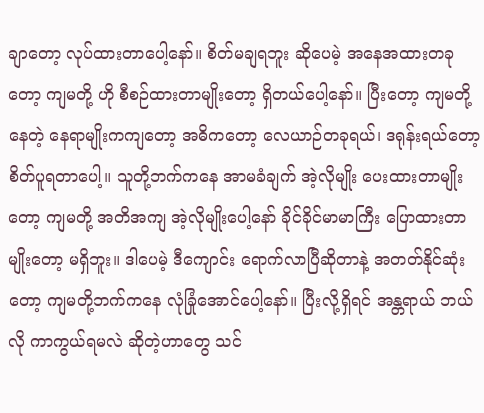ချာတော့ လုပ်ထားတာပေါ့နော်။ စိတ်မချရဘူး ဆိုပေမဲ့ အနေအထားတခုတော့ ကျမတို့ ဟို စီစဉ်ထားတာမျိုးတော့ ရှိတယ်ပေါ့နော်။ ပြီးတော့ ကျမတို့ နေတဲ့ နေရာမျိုးကကျတော့ အဓိကတော့ လေယာဉ်တခုရယ်၊ ဒရုန်းရယ်တော့ စိတ်ပူရတာပေါ့။ သူတို့ဘက်ကနေ အာမခံချက် အဲ့လိုမျိုး ပေးထားတာမျိုးတော့ ကျမတို့ အတိအကျ အဲ့လိုမျိုးပေါ့နော် ခိုင်ခိုင်မာမာကြီး ပြောထားတာမျိုးတော့ မရှိဘူး။ ဒါပေမဲ့ ဒီကျောင်း ရောက်လာပြီဆိုတာနဲ့ အတတ်နိုင်ဆုံးတော့ ကျမတို့ဘက်ကနေ လုံခြုံအောင်ပေါ့နော်။ ပြီးလို့ရှိရင် အန္တရာယ် ဘယ်လို ကာကွယ်ရမလဲ ဆိုတဲ့ဟာတွေ သင်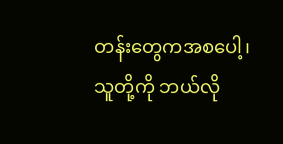တန်းတွေကအစပေါ့၊ သူတို့ကို ဘယ်လို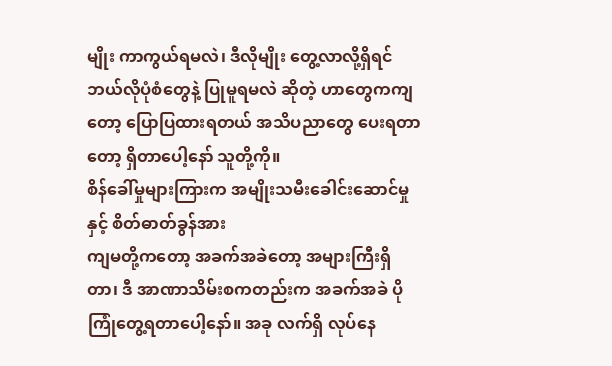မျိုး ကာကွယ်ရမလဲ၊ ဒီလိုမျိုး တွေ့လာလို့ရှိရင် ဘယ်လိုပုံစံတွေနဲ့ ပြုမူရမလဲ ဆိုတဲ့ ဟာတွေကကျတော့ ပြောပြထားရတယ် အသိပညာတွေ ပေးရတာတော့ ရှိတာပေါ့နော် သူတို့ကို။
စိန်ခေါ်မှုများကြားက အမျိုးသမီးခေါင်းဆောင်မှုနှင့် စိတ်ဓာတ်ခွန်အား
ကျမတို့ကတော့ အခက်အခဲတော့ အများကြီးရှိတာ၊ ဒီ အာဏာသိမ်းစကတည်းက အခက်အခဲ ပိုကြုံတွေ့ရတာပေါ့နော်။ အခု လက်ရှိ လုပ်နေ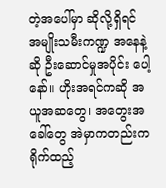တဲ့အပေါ်မှာ ဆိုလို့ရှိရင် အမျိုးသမီးကဏ္ဍ အနေနဲ့ဆို ဦးဆောင်မှုအပိုင်း ပေါ့နော်။ ဟိုးအရင်ကဆို အယူအဆတွေ၊ အတွေးအခေါ်တွေ အဲမှာကတည်းက ရိုက်ထည့်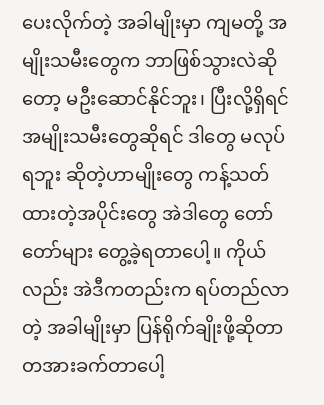ပေးလိုက်တဲ့ အခါမျိုးမှာ ကျမတို့ အမျိုးသမီးတွေက ဘာဖြစ်သွားလဲဆိုတော့ မဦးဆောင်နိုင်ဘူး၊ ပြီးလို့ရှိရင် အမျိုးသမီးတွေဆိုရင် ဒါတွေ မလုပ်ရဘူး ဆိုတဲ့ဟာမျိုးတွေ ကန့်သတ်ထားတဲ့အပိုင်းတွေ အဲဒါတွေ တော်တော်များ တွေ့ခဲ့ရတာပေါ့။ ကိုယ်လည်း အဲဒီကတည်းက ရပ်တည်လာတဲ့ အခါမျိုးမှာ ပြန်ရိုက်ချိုးဖို့ဆိုတာ တအားခက်တာပေါ့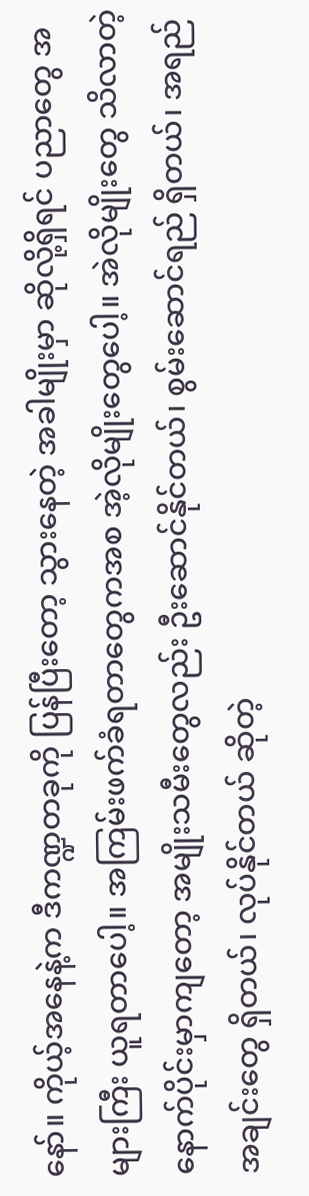နော်။ ကိုယ့်အနေနဲ့က ဒီကဏ္ဍတခုကို ပြန်ပြီးတော့ သွားနေတဲ့ အခါမျိုးမှာ ဆိုလို့ရှိရင် ပညာတွေ အများကြီး ယူရတာပေါ့။ အကြမ်းဖက်ခံရတာတွေကအစ အဲ့လိုမျိုးတွေပေါ့။ အဲလိုမျိုးတွေ သိလာတဲ့ နောက်ပိုင်းမှာကျတော့ အမျိုးသမီးတွေလည်း ဦးဆောင်နိုင်တယ်၊ စွမ်းဆောင်ရည် ရှိတယ်၊ အရည်အချင်းတွေ ရှိတယ်၊ လုပ်နိုင်တယ် ဆိုတဲ့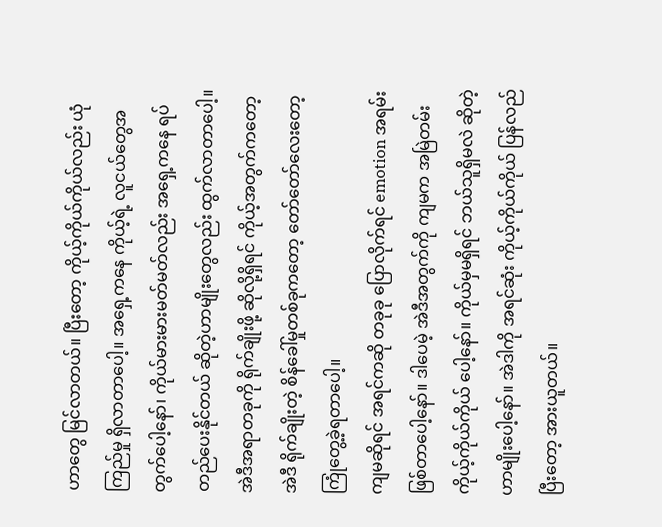ဟာတွေ မြင်လာတယ်။ ပြီးတော့ ကိုယ့်ကိုယ်ကိုယ်လည်း ယုံကြည်မှု ရှိလာတာပေါ့။ အရှေ့ကနေ ကိုယ့်ရဲ့ လူငယ်တွေအတွက်ပေါ့နော်၊ ကိုယ်မားမားမတ်မတ်လည်း အရှေ့ကနေ ရပ်တည်ပေးနိုင်တယ် ဆိုတဲ့ဟာမျိုးတွေလည်း ထွက်လာတာပေါ့။ အဲဒီအရာတခုကို ရိုက်ချိုးဖို့ ဆိုလို့ရှိရင် ကိုယ့်အတွက်ကတော့ အဲဒီ ရိုက်ချိုးတဲ့ စိန်ခေါ်မှုတစ်ခုကတော့ တော်တော်လေးတော့ ကြုံတွေ့ခဲ့ရတာပေါ့။
ကျမဆိုရင် အရင်ကဆို တခုခု ပြောလိုက်ရင် emotion အရမ်း ဖြစ်တာပေါ့နော်။ ဒါပေမဲ့ အဲဒီအတွက်ကို ကျမက အမြဲတမ်း ကိုယ့်ကိုယ်ကိုယ် ပေါ့နော်။ ကိုယ်မှမရှိရင် ဘယ်သူရှိမလဲ ဆိုတဲ့ဟာမျိုးပေါ့နော်။ အဲဒါကို အရင်ဆုံး ကိုယ့်ကိုယ်ကိုယ် ပြန်လည်ပြီးတော့ အားယူတယ်။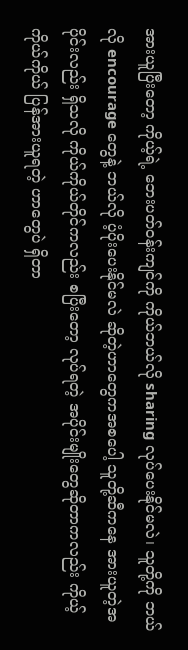အားယူပြီးတော့ ကိုယ့်ရဲ့ ဘေးပတ်ဝန်းကျင်ကို ကိုယ်ဘယ်လို sharing လုပ်ပေးနိုင်မလဲ၊ သူတို့ကို ဘယ်လို encourage တွေနဲ့ ဘယ်လို ပံ့ပိုးပေးနိုင်မလဲ ဆိုတဲ့ဟာတွေကအစပေါ့ သူတို့ဆီကနေ အားယူတဲ့အပိုင်းလည်း ရှိသလို ကိုယ်ကိုယ်တိုင်ကလည်း စပြီးတော့ လုပ်ရတဲ့ အပိုင်းမျိုးတွေဆိုတာကလည်း ကိုယ့်ကိုယ်ကိုယ် ပြန်အားယူရတဲ့ ဟာတွေပဲ ရှိတာ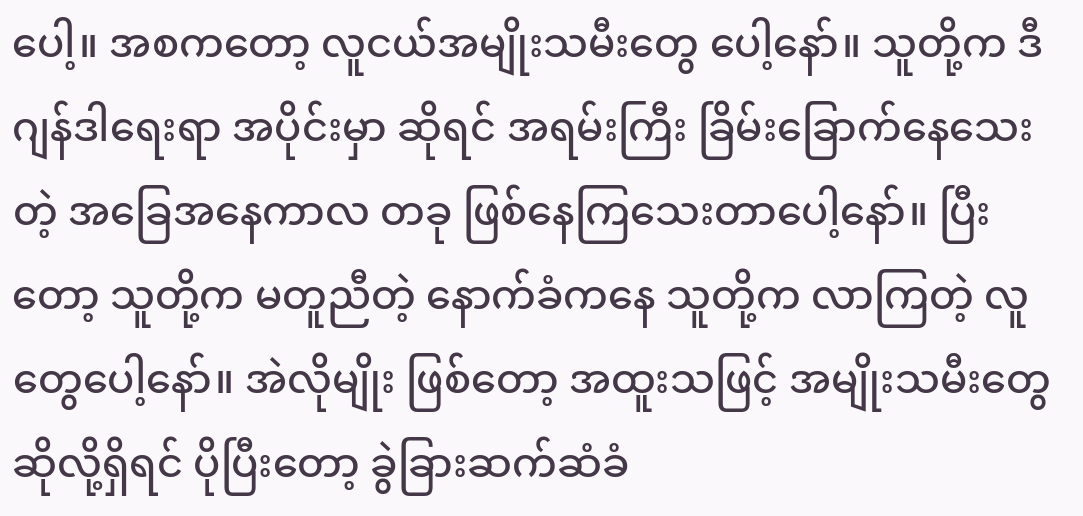ပေါ့။ အစကတော့ လူငယ်အမျိုးသမီးတွေ ပေါ့နော်။ သူတို့က ဒီ ဂျန်ဒါရေးရာ အပိုင်းမှာ ဆိုရင် အရမ်းကြီး ခြိမ်းခြောက်နေသေးတဲ့ အခြေအနေကာလ တခု ဖြစ်နေကြသေးတာပေါ့နော်။ ပြီးတော့ သူတို့က မတူညီတဲ့ နောက်ခံကနေ သူတို့က လာကြတဲ့ လူတွေပေါ့နော်။ အဲလိုမျိုး ဖြစ်တော့ အထူးသဖြင့် အမျိုးသမီးတွေ ဆိုလို့ရှိရင် ပိုပြီးတော့ ခွဲခြားဆက်ဆံခံ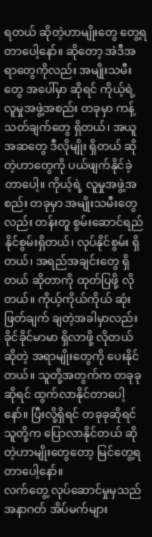ရတယ် ဆိုတဲ့ဟာမျိုးတွေ တွေ့ရတာပေါ့နော်။ ဆိုတော့ အဲဒီအရာတွေကိုလည်း အမျိုးသမီးတွေ အပေါ်မှာ ဆိုရင် ကိုယ့်ရဲ့ လူမှုအဖွဲ့အစည်း တခုမှာ ကန့်သတ်ချက်တွေ ရှိတယ်၊ အယူအဆတွေ ဒီလိုမျိုး ရှိတယ် ဆိုတဲ့ဟာတွေကို ပယ်ဖျက်နိုင်ခဲ့တာပေါ့။ ကိုယ့်ရဲ့ လူမှုအဖွဲ့အစည်း တခုမှာ အမျိုးသမီးတွေလည်း တန်းတူ စွမ်းဆောင်ရည် နိုင်စွမ်းရှိတယ်၊ လုပ်နိုင်စွမ်း ရှိတယ်၊ အရည်အချင်းတွေ ရှိတယ် ဆိုတာကို ထုတ်ပြဖို့ လိုတယ်။ ကိုယ့်ကိုယ်ကိုယ် ဆုံးဖြတ်ချက် ချတဲ့အခါမှာလည်း ခိုင်ခိုင်မာမာ ရှိလာဖို့ လိုတယ် ဆိုတဲ့ အရာမျိုးတွေကို ပေးနိုင်တယ်။ သူတို့အတွက်က တခုခုဆိုရင် ထွက်လာနိုင်တာပေါ့နော်။ ပြီးလို့ရှိရင် တခုခုဆိုရင် သူတို့က ပြောလာနိုင်တယ် ဆိုတဲ့ဟာမျိုးတွေတော့ မြင်တွေ့ရတာပေါ့နော်။
လက်တွေ့ လုပ်ဆောင်မှုမှသည် အနာဂတ် အိပ်မက်များ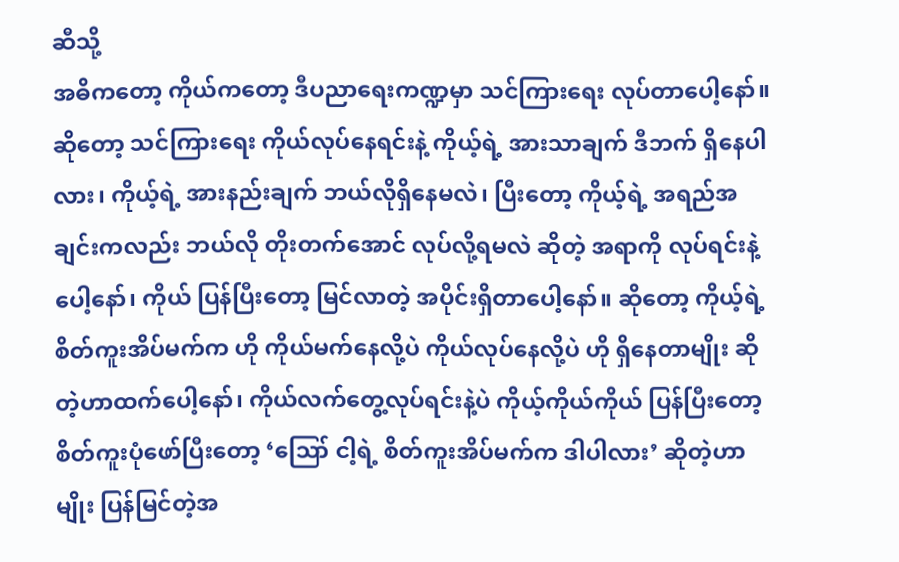ဆီသို့
အဓိကတော့ ကိုယ်ကတော့ ဒီပညာရေးကဏ္ဍမှာ သင်ကြားရေး လုပ်တာပေါ့နော်။ ဆိုတော့ သင်ကြားရေး ကိုယ်လုပ်နေရင်းနဲ့ ကိုယ့်ရဲ့ အားသာချက် ဒီဘက် ရှိနေပါလား၊ ကိုယ့်ရဲ့ အားနည်းချက် ဘယ်လိုရှိနေမလဲ၊ ပြီးတော့ ကိုယ့်ရဲ့ အရည်အချင်းကလည်း ဘယ်လို တိုးတက်အောင် လုပ်လို့ရမလဲ ဆိုတဲ့ အရာကို လုပ်ရင်းနဲ့ပေါ့နော်၊ ကိုယ် ပြန်ပြီးတော့ မြင်လာတဲ့ အပိုင်းရှိတာပေါ့နော်။ ဆိုတော့ ကိုယ့်ရဲ့ စိတ်ကူးအိပ်မက်က ဟို ကိုယ်မက်နေလို့ပဲ ကိုယ်လုပ်နေလို့ပဲ ဟို ရှိနေတာမျိုး ဆိုတဲ့ဟာထက်ပေါ့နော်၊ ကိုယ်လက်တွေ့လုပ်ရင်းနဲ့ပဲ ကိုယ့်ကိုယ်ကိုယ် ပြန်ပြီးတော့ စိတ်ကူးပုံဖော်ပြီးတော့ ‘ဪ ငါ့ရဲ့ စိတ်ကူးအိပ်မက်က ဒါပါလား’ ဆိုတဲ့ဟာမျိုး ပြန်မြင်တဲ့အ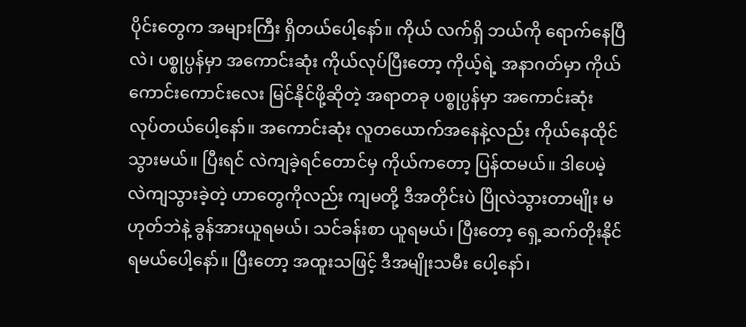ပိုင်းတွေက အများကြီး ရှိတယ်ပေါ့နော်။ ကိုယ် လက်ရှိ ဘယ်ကို ရောက်နေပြီလဲ၊ ပစ္စုပ္ပန်မှာ အကောင်းဆုံး ကိုယ်လုပ်ပြီးတော့ ကိုယ့်ရဲ့ အနာဂတ်မှာ ကိုယ်ကောင်းကောင်းလေး မြင်နိုင်ဖို့ဆိုတဲ့ အရာတခု ပစ္စုပ္ပန်မှာ အကောင်းဆုံး လုပ်တယ်ပေါ့နော်။ အကောင်းဆုံး လူတယောက်အနေနဲ့လည်း ကိုယ်နေထိုင်သွားမယ်။ ပြီးရင် လဲကျခဲ့ရင်တောင်မှ ကိုယ်ကတော့ ပြန်ထမယ်။ ဒါပေမဲ့ လဲကျသွားခဲ့တဲ့ ဟာတွေကိုလည်း ကျမတို့ ဒီအတိုင်းပဲ ပြိုလဲသွားတာမျိုး မဟုတ်ဘဲနဲ့ ခွန်အားယူရမယ်၊ သင်ခန်းစာ ယူရမယ်၊ ပြီးတော့ ရှေ့ဆက်တိုးနိုင်ရမယ်ပေါ့နော်။ ပြီးတော့ အထူးသဖြင့် ဒီအမျိုးသမီး ပေါ့နော်၊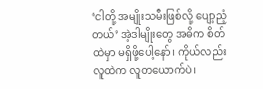‘ငါတို့ အမျိုးသမီးဖြစ်လို့ ပျော့ညံ့တယ်’ အဲ့ဒါမျိုးတွေ အဓိက စိတ်ထဲမှာ မရှိဖို့ပေါ့နော်၊ ကိုယ်လည်း လူထဲက လူတယောက်ပဲ၊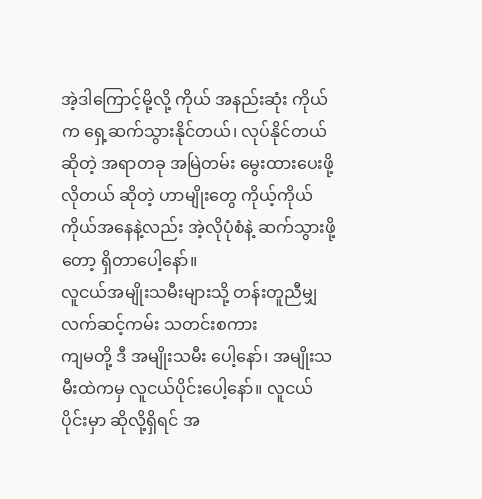အဲ့ဒါကြောင့်မို့လို့ ကိုယ် အနည်းဆုံး ကိုယ်က ရှေ့ဆက်သွားနိုင်တယ်၊ လုပ်နိုင်တယ်ဆိုတဲ့ အရာတခု အမြဲတမ်း မွေးထားပေးဖို့လိုတယ် ဆိုတဲ့ ဟာမျိုးတွေ ကိုယ့်ကိုယ်ကိုယ်အနေနဲ့လည်း အဲ့လိုပုံစံနဲ့ ဆက်သွားဖို့တော့ ရှိတာပေါ့နော်။
လူငယ်အမျိုးသမီးများသို့ တန်းတူညီမျှ လက်ဆင့်ကမ်း သတင်းစကား
ကျမတို့ ဒီ အမျိုးသမီး ပေါ့နော်၊ အမျိုးသမီးထဲကမှ လူငယ်ပိုင်းပေါ့နော်။ လူငယ်ပိုင်းမှာ ဆိုလို့ရှိရင် အ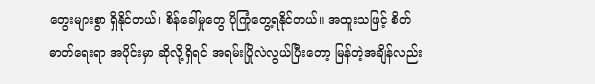တွေးများစွာ ရှိနိုင်တယ်၊ စိန်ခေါ်မှုတွေ ပိုကြုံတွေ့ရနိုင်တယ်။ အထူးသဖြင့် စိတ်ဓာတ်ရေးရာ အပိုင်းမှာ ဆိုလို့ရှိရင် အရမ်းပြိုလဲလွယ်ပြီးတော့ မြန်တဲ့အချိန်လည်း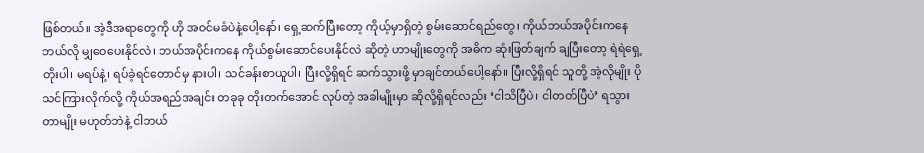ဖြစ်တယ်။ အဲ့ဒီအရာတွေကို ဟို အဝင်မခံပဲနဲ့ပေါ့နော်၊ ရှေ့ဆက်ပြီးတော့ ကိုယ့်မှာရှိတဲ့ စွမ်းဆောင်ရည်တွေ၊ ကိုယ်ဘယ်အပိုင်းကနေ ဘယ်လို မျှဝေပေးနိုင်လဲ၊ ဘယ်အပိုင်းကနေ ကိုယ်စွမ်းဆောင်ပေးနိုင်လဲ ဆိုတဲ့ ဟာမျိုးတွေကို အဓိက ဆုံးဖြတ်ချက် ချပြီးတော့ ရဲရဲရှေ့တိုးပါ၊ မရပ်နဲ့၊ ရပ်ခဲ့ရင်တောင်မှ နားပါ၊ သင်ခန်းစာယူပါ၊ ပြီးလို့ရှိရင် ဆက်သွားဖို့ မှာချင်တယ်ပေါ့နော်။ ပြီးလို့ရှိရင် သူတို့ အဲ့လိုမျိုး ပိုသင်ကြားလိုက်လို့ ကိုယ်အရည်အချင်း တခုခု တိုးတက်အောင် လုပ်တဲ့ အခါမျိုးမှာ ဆိုလို့ရှိရင်လည်း ‘ငါသိပြီပဲ၊ ငါတတ်ပြီပဲ’ ရသွားတာမျိုး မဟုတ်ဘဲနဲ့ ငါဘယ်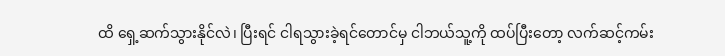ထိ ရှေ့ဆက်သွားနိုင်လဲ၊ ပြီးရင် ငါရသွားခဲ့ရင်တောင်မှ ငါဘယ်သူ့ကို ထပ်ပြီးတော့ လက်ဆင့်ကမ်း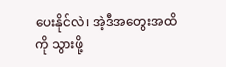ပေးနိုင်လဲ၊ အဲ့ဒီအတွေးအထိကို သွားဖို့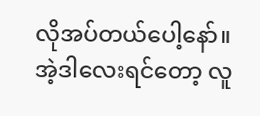လိုအပ်တယ်ပေါ့နော်။ အဲ့ဒါလေးရင်တော့ လူ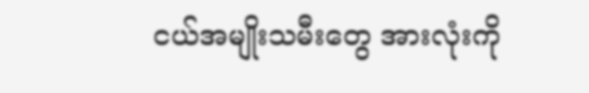ငယ်အမျိုးသမီးတွေ အားလုံးကို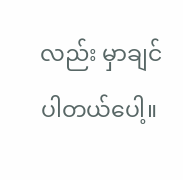လည်း မှာချင်ပါတယ်ပေါ့။